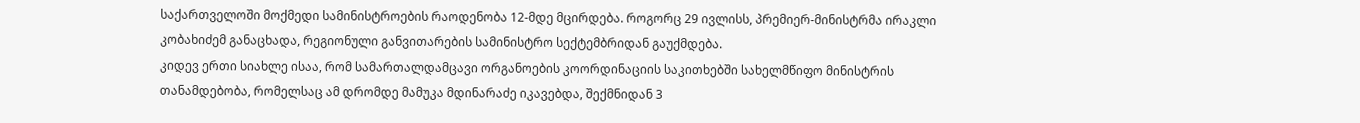საქართველოში მოქმედი სამინისტროების რაოდენობა 12-მდე მცირდება. როგორც 29 ივლისს, პრემიერ-მინისტრმა ირაკლი კობახიძემ განაცხადა, რეგიონული განვითარების სამინისტრო სექტემბრიდან გაუქმდება.
კიდევ ერთი სიახლე ისაა, რომ სამართალდამცავი ორგანოების კოორდინაციის საკითხებში სახელმწიფო მინისტრის თანამდებობა, რომელსაც ამ დრომდე მამუკა მდინარაძე იკავებდა, შექმნიდან 3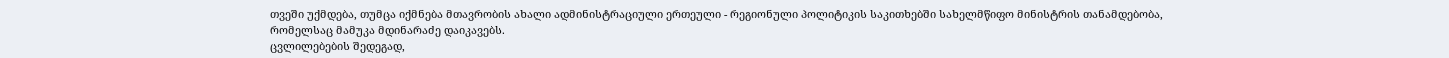თვეში უქმდება, თუმცა იქმნება მთავრობის ახალი ადმინისტრაციული ერთეული - რეგიონული პოლიტიკის საკითხებში სახელმწიფო მინისტრის თანამდებობა, რომელსაც მამუკა მდინარაძე დაიკავებს.
ცვლილებების შედეგად,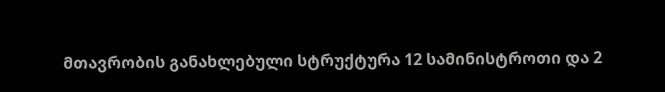მთავრობის განახლებული სტრუქტურა 12 სამინისტროთი და 2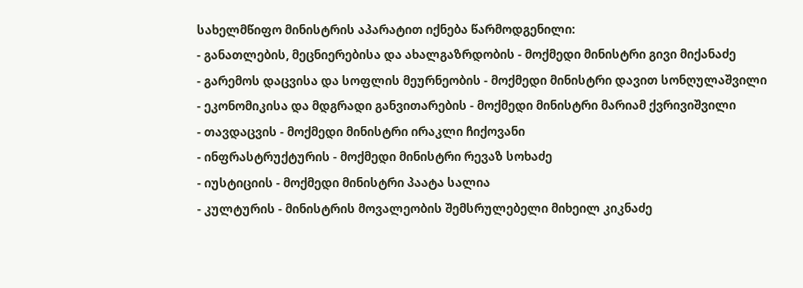სახელმწიფო მინისტრის აპარატით იქნება წარმოდგენილი:
- განათლების, მეცნიერებისა და ახალგაზრდობის - მოქმედი მინისტრი გივი მიქანაძე
- გარემოს დაცვისა და სოფლის მეურნეობის - მოქმედი მინისტრი დავით სონღულაშვილი
- ეკონომიკისა და მდგრადი განვითარების - მოქმედი მინისტრი მარიამ ქვრივიშვილი
- თავდაცვის - მოქმედი მინისტრი ირაკლი ჩიქოვანი
- ინფრასტრუქტურის - მოქმედი მინისტრი რევაზ სოხაძე
- იუსტიციის - მოქმედი მინისტრი პაატა სალია
- კულტურის - მინისტრის მოვალეობის შემსრულებელი მიხეილ კიკნაძე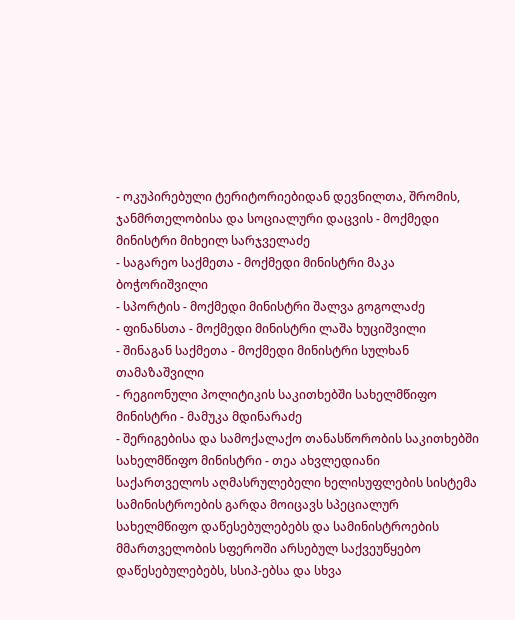- ოკუპირებული ტერიტორიებიდან დევნილთა, შრომის, ჯანმრთელობისა და სოციალური დაცვის - მოქმედი მინისტრი მიხეილ სარჯველაძე
- საგარეო საქმეთა - მოქმედი მინისტრი მაკა ბოჭორიშვილი
- სპორტის - მოქმედი მინისტრი შალვა გოგოლაძე
- ფინანსთა - მოქმედი მინისტრი ლაშა ხუციშვილი
- შინაგან საქმეთა - მოქმედი მინისტრი სულხან თამაზაშვილი
- რეგიონული პოლიტიკის საკითხებში სახელმწიფო მინისტრი - მამუკა მდინარაძე
- შერიგებისა და სამოქალაქო თანასწორობის საკითხებში სახელმწიფო მინისტრი - თეა ახვლედიანი
საქართველოს აღმასრულებელი ხელისუფლების სისტემა სამინისტროების გარდა მოიცავს სპეციალურ სახელმწიფო დაწესებულებებს და სამინისტროების მმართველობის სფეროში არსებულ საქვეუწყებო დაწესებულებებს, სსიპ-ებსა და სხვა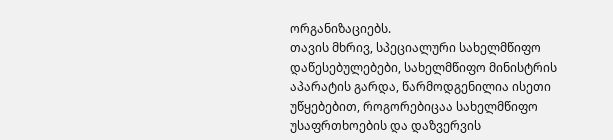ორგანიზაციებს.
თავის მხრივ, სპეციალური სახელმწიფო დაწესებულებები, სახელმწიფო მინისტრის აპარატის გარდა, წარმოდგენილია ისეთი უწყებებით, როგორებიცაა სახელმწიფო უსაფრთხოების და დაზვერვის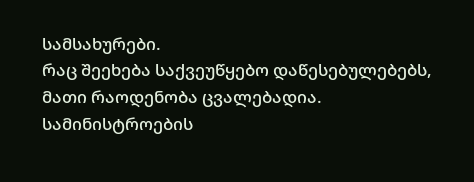სამსახურები.
რაც შეეხება საქვეუწყებო დაწესებულებებს, მათი რაოდენობა ცვალებადია. სამინისტროების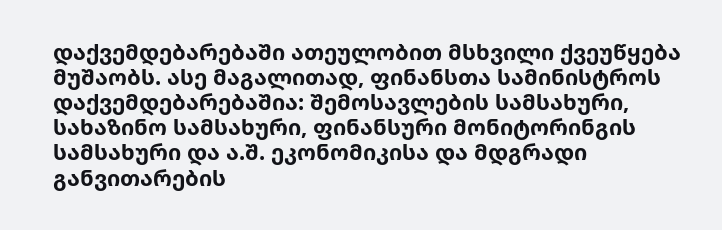დაქვემდებარებაში ათეულობით მსხვილი ქვეუწყება მუშაობს. ასე მაგალითად, ფინანსთა სამინისტროს დაქვემდებარებაშია: შემოსავლების სამსახური, სახაზინო სამსახური, ფინანსური მონიტორინგის სამსახური და ა.შ. ეკონომიკისა და მდგრადი განვითარების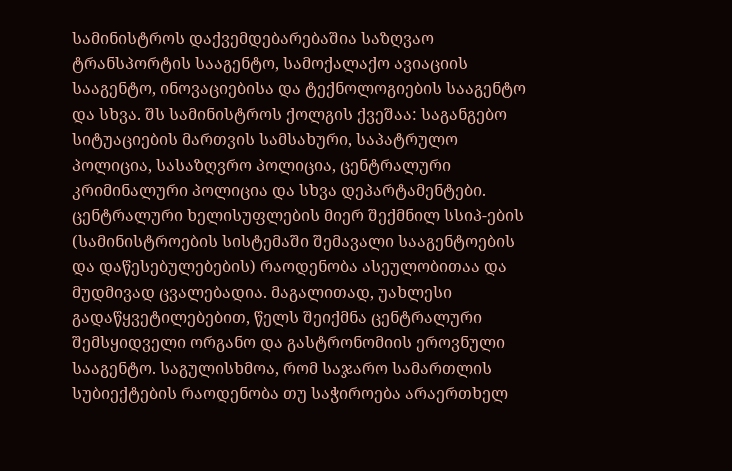სამინისტროს დაქვემდებარებაშია საზღვაო ტრანსპორტის სააგენტო, სამოქალაქო ავიაციის სააგენტო, ინოვაციებისა და ტექნოლოგიების სააგენტო და სხვა. შს სამინისტროს ქოლგის ქვეშაა: საგანგებო სიტუაციების მართვის სამსახური, საპატრულო პოლიცია, სასაზღვრო პოლიცია, ცენტრალური კრიმინალური პოლიცია და სხვა დეპარტამენტები.
ცენტრალური ხელისუფლების მიერ შექმნილ სსიპ-ების (სამინისტროების სისტემაში შემავალი სააგენტოების და დაწესებულებების) რაოდენობა ასეულობითაა და მუდმივად ცვალებადია. მაგალითად, უახლესი გადაწყვეტილებებით, წელს შეიქმნა ცენტრალური შემსყიდველი ორგანო და გასტრონომიის ეროვნული სააგენტო. საგულისხმოა, რომ საჯარო სამართლის სუბიექტების რაოდენობა თუ საჭიროება არაერთხელ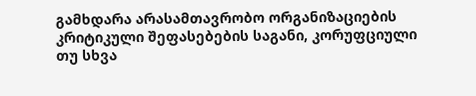გამხდარა არასამთავრობო ორგანიზაციების კრიტიკული შეფასებების საგანი, კორუფციული თუ სხვა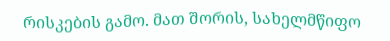რისკების გამო. მათ შორის, სახელმწიფო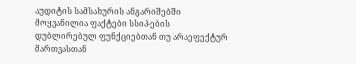აუდიტის სამსახურის ანგარიშებში მოყვანილია ფაქტები სსიპ-ების დუბლირებულ ფუნქციებთან თუ არაეფექტურ მართვასთან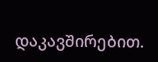დაკავშირებით.